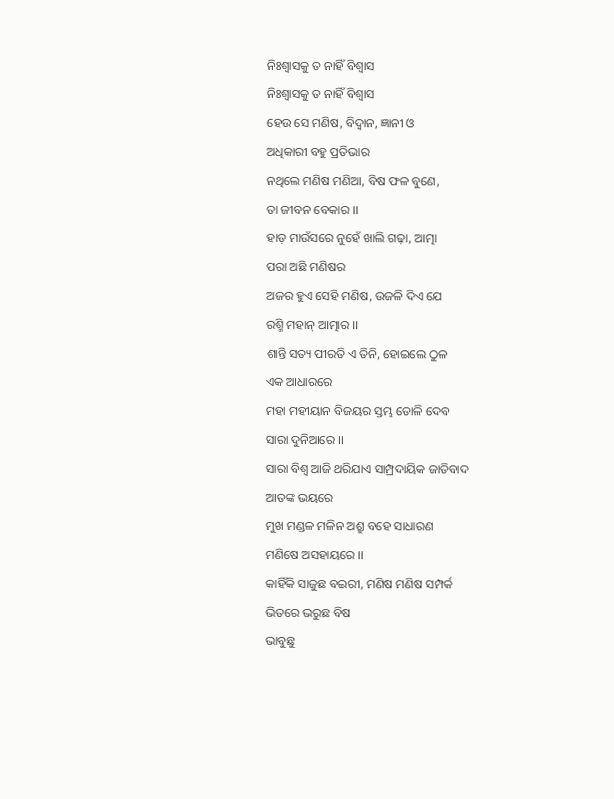ନିଃଶ୍ୱାସକୁ ତ ନାହିଁ ବିଶ୍ୱାସ
ନିଃଶ୍ୱାସକୁ ତ ନାହିଁ ବିଶ୍ୱାସ
ହେଉ ସେ ମଣିଷ, ବିଦ୍ବାନ, ଜ୍ଞାନୀ ଓ
ଅଧିକାରୀ ବହୁ ପ୍ରତିଭାର
ନଥିଲେ ମଣିଷ ମଣିଆ, ବିଷ ଫଳ ବୁଣେ,
ତା ଜୀବନ ବେକାର ।।
ହାଡ଼ ମାଉଁସରେ ନୁହେଁ ଖାଲି ଗଢ଼ା, ଆତ୍ମା
ପରା ଅଛି ମଣିଷର
ଅଜର ହୁଏ ସେହି ମଣିଷ, ଉଜଳି ଦିଏ ଯେ
ରଶ୍ମି ମହାନ୍ ଆତ୍ମାର ।।
ଶାନ୍ତି ସତ୍ୟ ପୀରତି ଏ ତିନି, ହୋଇଲେ ଠୁଳ
ଏକ ଆଧାରରେ
ମହା ମହୀୟାନ ବିଜୟର ସ୍ତମ୍ଭ ତୋଳି ଦେବ
ସାରା ଦୁନିଆରେ ।।
ସାରା ବିଶ୍ବ ଆଜି ଥରିଯାଏ ସାମ୍ପ୍ରଦାୟିକ ଜାତିବାଦ
ଆତଙ୍କ ଭୟରେ
ମୁଖ ମଣ୍ଡଳ ମଳିନ ଅଶ୍ରୁ ବହେ ସାଧାରଣ
ମଣିଷେ ଅସହାୟରେ ।।
କାହିଁକି ସାଜୁଛ ବଇରୀ, ମଣିଷ ମଣିଷ ସମ୍ପର୍କ
ଭିତରେ ଭରୁଛ ବିଷ
ଭାବୁଛୁ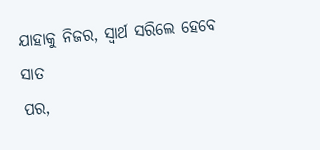ଯାହାକୁ ନିଜର, ସ୍ବାର୍ଥ ସରିଲେ ହେବେ ସାତ
ପର,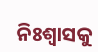ନିଃଶ୍ୱାସକୁ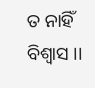ତ ନାହିଁ ବିଶ୍ୱାସ ।।